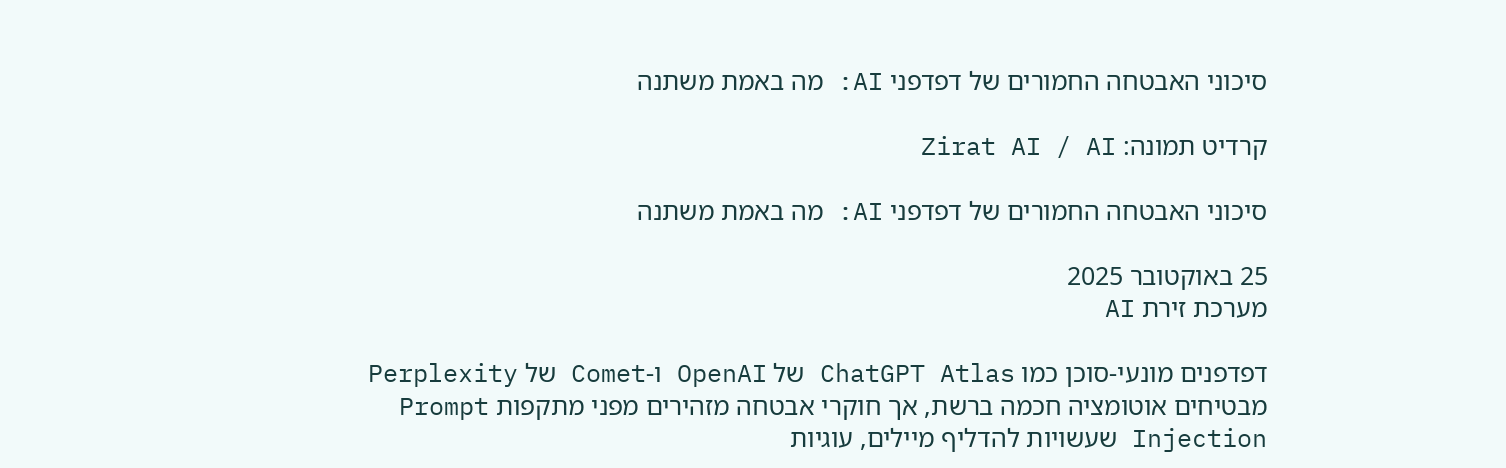סיכוני האבטחה החמורים של דפדפני AI: מה באמת משתנה

קרדיט תמונה: Zirat AI / AI

סיכוני האבטחה החמורים של דפדפני AI: מה באמת משתנה

25 באוקטובר 2025
מערכת זירת AI

דפדפנים מונעי-סוכן כמו ChatGPT Atlas של OpenAI ו-Comet של Perplexity מבטיחים אוטומציה חכמה ברשת, אך חוקרי אבטחה מזהירים מפני מתקפות Prompt Injection שעשויות להדליף מיילים, עוגיות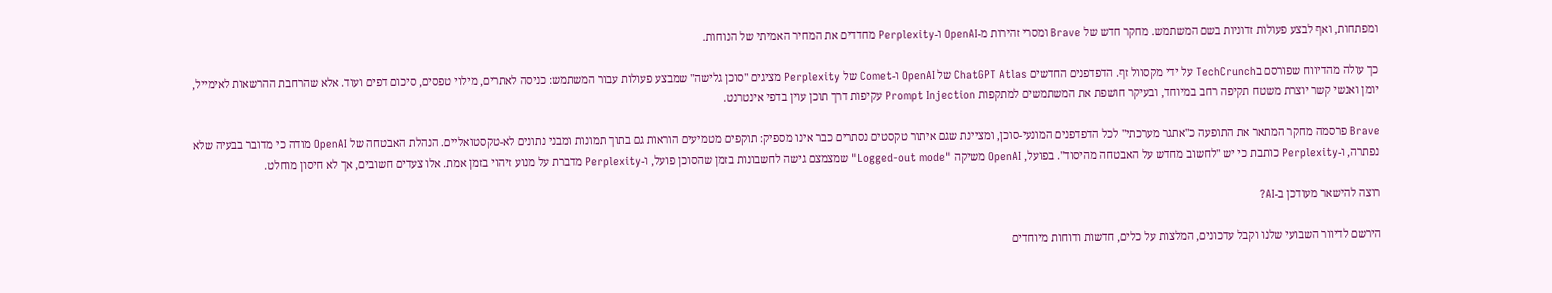ומפתחות, ואף לבצע פעולות זדוניות בשם המשתמש. מחקר חדש של Brave ומסרי זהירות מ-OpenAI ו-Perplexity מחדדים את המחיר האמיתי של הנוחות.

כך עולה מהדיווח שפורסם בTechCrunch על ידי מקסוול זף. הדפדפנים החדשים ChatGPT Atlas של OpenAI ו-Comet של Perplexity מציגים "סוכן גלישה" שמבצע פעולות עבור המשתמש: כניסה לאתרים, מילוי טפסים, סיכום דפים ועוד. אלא שהרחבת ההרשאות לאימייל, יומן ואנשי קשר יוצרת משטח תקיפה רחב במיוחד, ובעיקר חושפת את המשתמשים למתקפות Prompt Injection עקיפות דרך תוכן עוין בדפי אינטרנט.

Brave פרסמה מחקר המתאר את התופעה כ"אתגר מערכתי" לכל הדפדפנים המונעי-סוכן, ומציינת שגם איתור טקסטים נסתרים כבר אינו מספיק: תוקפים מטמיעים הוראות גם בתוך תמונות ומבני נתונים לא-טקסטואליים. הנהלת האבטחה של OpenAI מודה כי מדובר בבעיה שלא נפתרה, ו-Perplexity כותבת כי יש "לחשוב מחדש על האבטחה מהיסוד". בפועל, OpenAI משיקה "Logged-out mode" שמצמצם גישה לחשבונות בזמן שהסוכן פועל, ו-Perplexity מדברת על מנוע זיהוי בזמן אמת. אלו צעדים חשובים, אך לא חיסון מוחלט.

רוצה להישאר מעודכן ב-AI?

הירשם לדיוור השבועי שלנו וקבל עדכונים, המלצות על כלים, חדשות ודוחות מיוחדים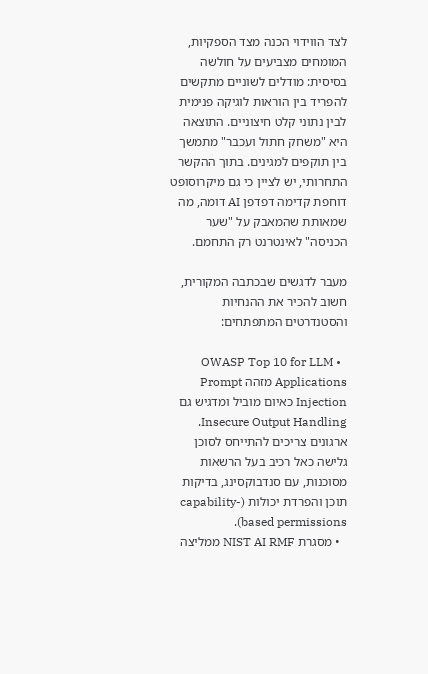לצד הווידוי הכנה מצד הספקיות, המומחים מצביעים על חולשה בסיסית: מודלים לשוניים מתקשים להפריד בין הוראות לוגיקה פנימית לבין נתוני קלט חיצוניים. התוצאה היא "משחק חתול ועכבר" מתמשך בין תוקפים למגינים. בתוך ההקשר התחרותי, יש לציין כי גם מיקרוסופט דוחפת קדימה דפדפן AI דומה, מה שמאותת שהמאבק על "שער הכניסה" לאינטרנט רק התחמם.

מעבר לדגשים שבכתבה המקורית, חשוב להכיר את ההנחיות והסטנדרטים המתפתחים:

  • OWASP Top 10 for LLM Applications מזהה Prompt Injection כאיום מוביל ומדגיש גם Insecure Output Handling. ארגונים צריכים להתייחס לסוכן גלישה כאל רכיב בעל הרשאות מסוכנות, עם סנדבוקסינג, בדיקות תוכן והפרדת יכולות (capability-based permissions).
  • מסגרת NIST AI RMF ממליצה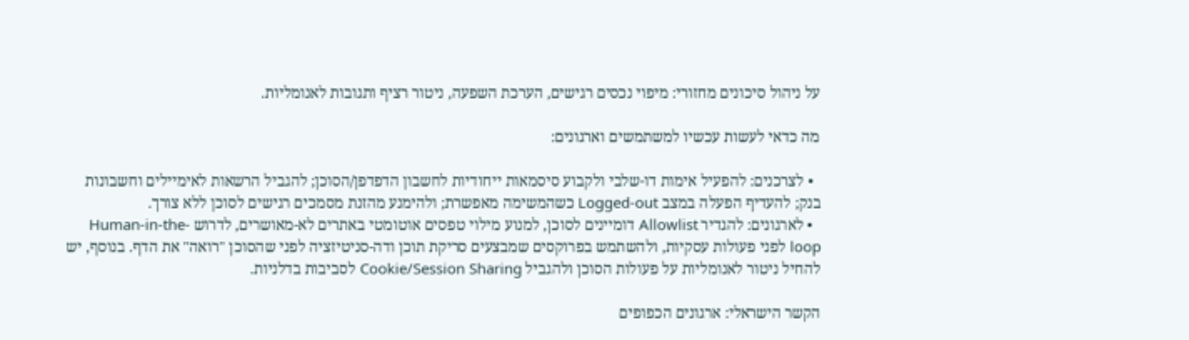על ניהול סיכונים מחזורי: מיפוי נכסים רגישים, הערכת השפעה, ניטור רציף ותגובות לאנומליות.

מה כדאי לעשות עכשיו למשתמשים וארגונים:

  • לצרכנים: להפעיל אימות דו-שלבי ולקבוע סיסמאות ייחודיות לחשבון הדפדפן/הסוכן; להגביל הרשאות לאימיילים וחשבונות בנק; להעדיף הפעלה במצב Logged-out כשהמשימה מאפשרת; ולהימנע מהזנת מסמכים רגישים לסוכן ללא צורך.
  • לארגונים: להגדיר Allowlist דומיינים לסוכן, למנוע מילוי טפסים אוטומטי באתרים לא-מאושרים, לדרוש Human-in-the-loop לפני פעולות עסקיות, ולהשתמש בפרוקסים שמבצעים סריקת תוכן ודה-סניטיזציה לפני שהסוכן "רואה" את הדף. בנוסף, יש להחיל ניטור לאנומליות על פעולות הסוכן ולהגביל Cookie/Session Sharing לסביבות בדלניות.

הקשר הישראלי: ארגונים הכפופים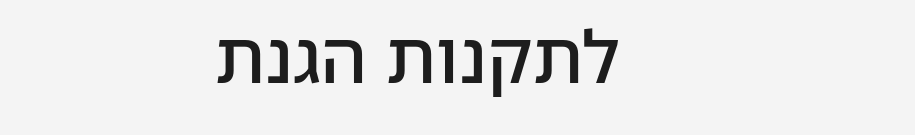לתקנות הגנת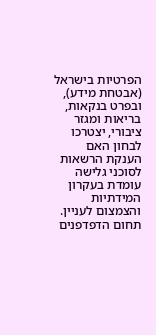הפרטיות בישראל (אבטחת מידע), ובפרט בנקאות, בריאות ומגזר ציבורי, יצטרכו לבחון האם הענקת הרשאות לסוכני גלישה עומדת בעקרון המידתיות והצמצום לעניין. תחום הדפדפנים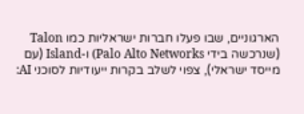הארגוניים, שבו פעלו חברות ישראליות כמו Talon (שנרכשה בידי Palo Alto Networks) ו-Island (עם מייסד ישראלי), צפוי לשלב בקרות ייעודיות לסוכני AI: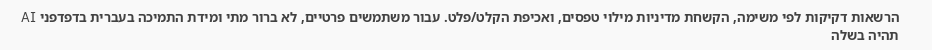הרשאות דקיקות לפי משימה, הקשחת מדיניות מילוי טפסים, ואכיפת הקלט/פלט. עבור משתמשים פרטיים, לא ברור מתי ומידת התמיכה בעברית בדפדפני AI תהיה בשלה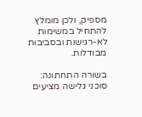מספיק, ולכן מומלץ להתחיל במשימות לא-רגישות ובסביבות מבודלות.

בשורה התחתונה: סוכני גלישה מציעים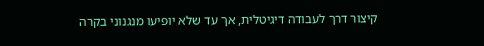קיצור דרך לעבודה דיגיטלית, אך עד שלא יופיעו מנגנוני בקרה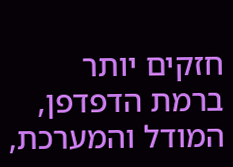חזקים יותר ברמת הדפדפן, המודל והמערכת,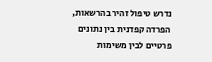נדרש טיפול זהיר בהרשאות, הפרדה קפדנית בין נתונים פרטיים לבין משימות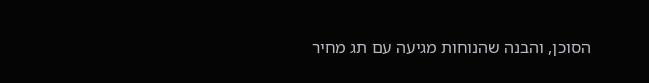הסוכן, והבנה שהנוחות מגיעה עם תג מחיר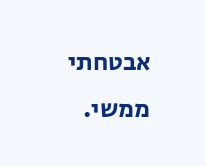אבטחתי ממשי.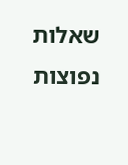שאלות נפוצות